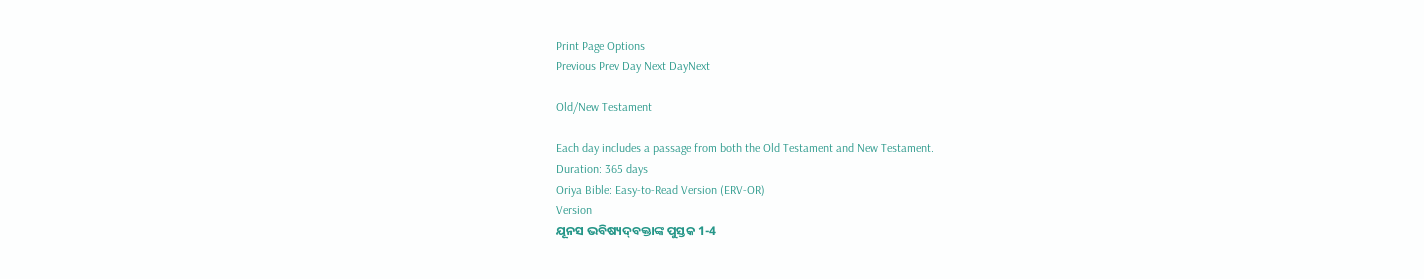Print Page Options
Previous Prev Day Next DayNext

Old/New Testament

Each day includes a passage from both the Old Testament and New Testament.
Duration: 365 days
Oriya Bible: Easy-to-Read Version (ERV-OR)
Version
ଯୂନସ ଭବିଷ୍ୟ‌ଦ୍‌ବକ୍ତାଙ୍କ ପୁସ୍ତକ 1-4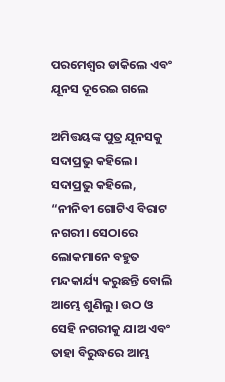ପରମେଶ୍ୱର ଡାକିଲେ ଏବଂ ଯୂନସ ଦୂରେଇ ଗଲେ

ଅମିତ୍ତୟଙ୍କ ପୁତ୍ର ଯୂନସକୁ ସଦାପ୍ରଭୁ କହିଲେ। ସଦାପ୍ରଭୁ କହିଲେ, “ନୀନିବୀ ଗୋଟିଏ ବିରାଟ ନଗରୀ। ସେଠାରେ ଲୋକମାନେ ବହୁତ ମନ୍ଦକାର୍ଯ୍ୟ କରୁଛନ୍ତି ବୋଲି ଆମ୍ଭେ ଶୁଣିଲୁ। ଉଠ ଓ ସେହି ନଗରୀକୁ ଯାଅ ଏବଂ ତାହା ବିରୁଦ୍ଧରେ ଆମ୍ଭ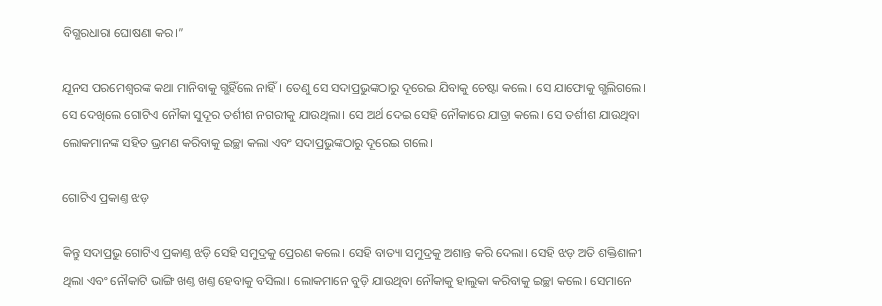ବିଗ୍ଭରଧାରା ଘୋଷଣା କର।”

ଯୂନସ ପରମେଶ୍ୱରଙ୍କ କଥା ମାନିବାକୁ ଗ୍ଭହିଁଲେ ନାହିଁ। ତେଣୁ ସେ ସଦାପ୍ରଭୁଙ୍କଠାରୁ ଦୂରେଇ ଯିବାକୁ ଚେଷ୍ଟା କଲେ। ସେ ଯାଫୋକୁ ଗ୍ଭଲିଗଲେ। ସେ ଦେଖିଲେ ଗୋଟିଏ ନୌକା ସୁଦୂର ତର୍ଶୀଶ ନଗରୀକୁ ଯାଉଥିଲା। ସେ ଅର୍ଥ ଦେଇ ସେହି ନୌକାରେ ଯାତ୍ରା କଲେ। ସେ ତର୍ଶୀଶ ଯାଉଥିବା ଲୋକମାନଙ୍କ ସହିତ ଭ୍ରମଣ କରିବାକୁ ଇଚ୍ଛା କଲା ଏବଂ ସଦାପ୍ରଭୁଙ୍କଠାରୁ ଦୂରେଇ ଗଲେ।

ଗୋଟିଏ ପ୍ରକାଣ୍ତ ଝଡ଼

କିନ୍ତୁ ସଦାପ୍ରଭୁ ଗୋଟିଏ ପ୍ରକାଣ୍ତ ଝଡ଼ି ସେହି ସମୁଦ୍ରକୁ ପ୍ରେରଣ କଲେ। ସେହି ବାତ୍ୟା ସମୁଦ୍ରକୁ ଅଶାନ୍ତ କରି ଦେଲା। ସେହି ଝଡ଼ ଅତି ଶକ୍ତିଶାଳୀ ଥିଲା ଏବଂ ନୌକାଟି ଭାଙ୍ଗି ଖଣ୍ତ ଖଣ୍ତ ହେବାକୁ ବସିଲା। ଲୋକମାନେ ବୁଡ଼ି ଯାଉଥିବା ନୌକାକୁ ହାଲୁକା କରିବାକୁ ଇଚ୍ଛା କଲେ। ସେମାନେ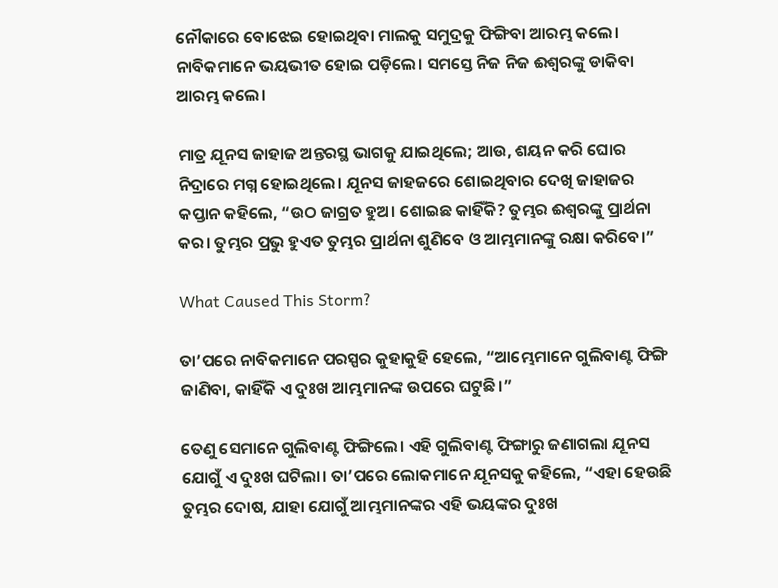ନୌକାରେ ବୋଝେଇ ହୋଇଥିବା ମାଲକୁ ସମୁଦ୍ରକୁ ଫିଙ୍ଗିବା ଆରମ୍ଭ କଲେ। ନାବିକମାନେ ଭୟଭୀତ ହୋଇ ପଡ଼ିଲେ। ସମସ୍ତେ ନିଜ ନିଜ ଈଶ୍ୱରଙ୍କୁ ଡାକିବା ଆରମ୍ଭ କଲେ।

ମାତ୍ର ଯୂନସ ଜାହାଜ ଅନ୍ତରସ୍ଥ ଭାଗକୁ ଯାଇଥିଲେ; ଆଉ, ଶୟନ କରି ଘୋର ନିଦ୍ରାରେ ମଗ୍ନ ହୋଇଥିଲେ। ଯୂନସ ଜାହଜରେ ଶୋଇଥିବାର ଦେଖି ଜାହାଜର କପ୍ତାନ କହିଲେ, “ଉଠ ଜାଗ୍ରତ ହୁଅ। ଶୋଇଛ କାହିଁକି? ତୁମ୍ଭର ଈଶ୍ୱରଙ୍କୁ ପ୍ରାର୍ଥନା କର। ତୁମ୍ଭର ପ୍ରଭୁ ହୁଏତ ତୁମ୍ଭର ପ୍ରାର୍ଥନା ଶୁଣିବେ ଓ ଆମ୍ଭମାନଙ୍କୁ ରକ୍ଷା କରିବେ।”

What Caused This Storm?

ତା’ପରେ ନାବିକମାନେ ପରସ୍ପର କୁହାକୁହି ହେଲେ, “ଆମ୍ଭେମାନେ ଗୁଲିବାଣ୍ଟ ଫିଙ୍ଗି ଜାଣିବା, କାହିଁକି ଏ ଦୁଃଖ ଆମ୍ଭମାନଙ୍କ ଉପରେ ଘଟୁଛି।”

ତେଣୁ ସେମାନେ ଗୁଲିବାଣ୍ଟ ଫିଙ୍ଗିଲେ। ଏହି ଗୁଲିବାଣ୍ଟ ଫିଙ୍ଗାରୁ ଜଣାଗଲା ଯୂନସ ଯୋଗୁଁ ଏ ଦୁଃଖ ଘଟିଲା। ତା’ପରେ ଲୋକମାନେ ଯୂନସକୁ କହିଲେ, “ଏହା ହେଉଛି ତୁମ୍ଭର ଦୋଷ, ଯାହା ଯୋଗୁଁ ଆମ୍ଭମାନଙ୍କର ଏହି ଭୟଙ୍କର ଦୁଃଖ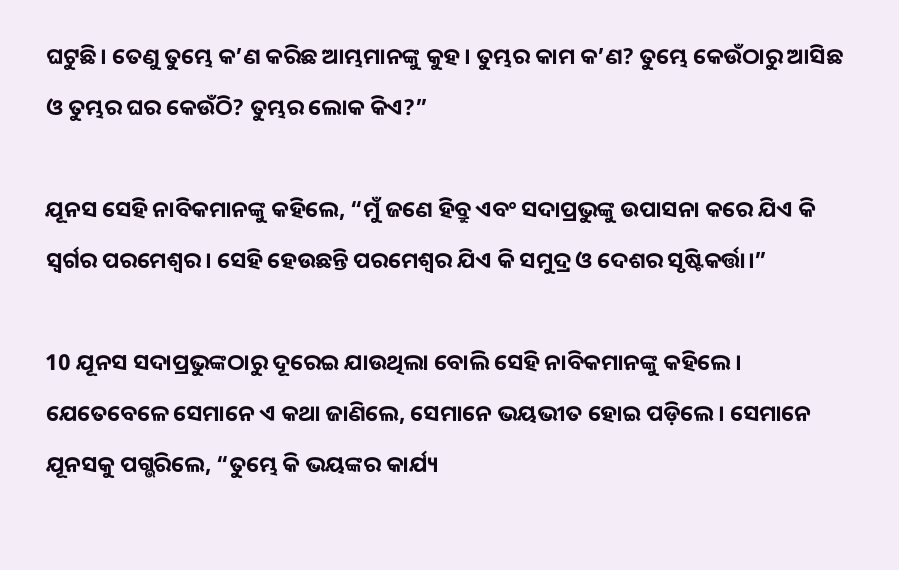ଘଟୁଛି। ତେଣୁ ତୁମ୍ଭେ କ’ଣ କରିଛ ଆମ୍ଭମାନଙ୍କୁ କୁହ। ତୁମ୍ଭର କାମ କ’ଣ? ତୁମ୍ଭେ କେଉଁଠାରୁ ଆସିଛ ଓ ତୁମ୍ଭର ଘର କେଉଁଠି? ତୁମ୍ଭର ଲୋକ କିଏ?”

ଯୂନସ ସେହି ନାବିକମାନଙ୍କୁ କହିଲେ, “ମୁଁ ଜଣେ ହିବ୍ରୁ ଏବଂ ସଦାପ୍ରଭୁଙ୍କୁ ଉପାସନା କରେ ଯିଏ କି ସ୍ୱର୍ଗର ପରମେଶ୍ୱର। ସେହି ହେଉଛନ୍ତି ପରମେଶ୍ୱର ଯିଏ କି ସମୁଦ୍ର ଓ ଦେଶର ସୃଷ୍ଟିକର୍ତ୍ତା।”

10 ଯୂନସ ସଦାପ୍ରଭୁଙ୍କଠାରୁ ଦୂରେଇ ଯାଉଥିଲା ବୋଲି ସେହି ନାବିକମାନଙ୍କୁ କହିଲେ। ଯେତେବେଳେ ସେମାନେ ଏ କଥା ଜାଣିଲେ, ସେମାନେ ଭୟଭୀତ ହୋଇ ପଡ଼ିଲେ। ସେମାନେ ଯୂନସକୁ ପଗ୍ଭରିଲେ, “ତୁମ୍ଭେ କି ଭୟଙ୍କର କାର୍ଯ୍ୟ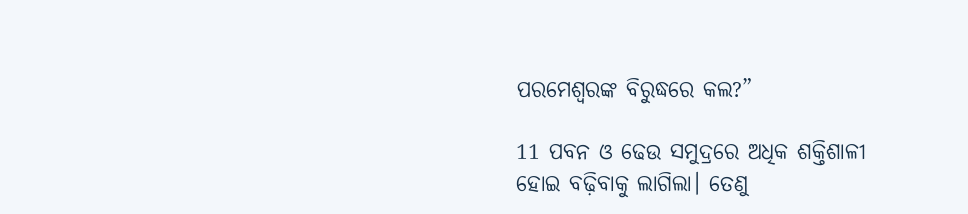ପରମେଶ୍ୱରଙ୍କ ବିରୁଦ୍ଧରେ କଲ?”

11 ପବନ ଓ ଢେଉ ସମୁଦ୍ରରେ ଅଧିକ ଶକ୍ତିଶାଳୀ ହୋଇ ବଢ଼ିବାକୁ ଲାଗିଲା। ତେଣୁ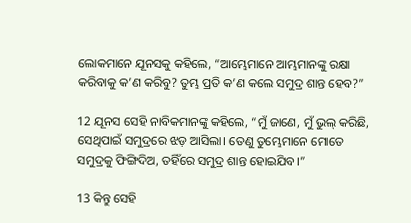ଲୋକମାନେ ଯୂନସକୁ କହିଲେ, “ଆମ୍ଭେମାନେ ଆମ୍ଭମାନଙ୍କୁ ରକ୍ଷା କରିବାକୁ କ’ଣ କରିବୁ? ତୁମ୍ଭ ପ୍ରତି କ’ଣ କଲେ ସମୁଦ୍ର ଶାନ୍ତ ହେବ?”

12 ଯୂନସ ସେହି ନାବିକମାନଙ୍କୁ କହିଲେ, “ମୁଁ ଜାଣେ, ମୁଁ ଭୁଲ୍ କରିଛି, ସେଥିପାଇଁ ସମୁଦ୍ରରେ ଝଡ଼ ଆସିଲା। ତେଣୁ ତୁମ୍ଭେମାନେ ମୋତେ ସମୁଦ୍ରକୁ ଫିଙ୍ଗିଦିଅ, ତହିଁରେ ସମୁଦ୍ର ଶାନ୍ତ ହୋଇଯିବ।”

13 କିନ୍ତୁ ସେହି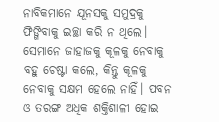ନାବିକମାନେ ଯୂନସକୁ ସମୁଦ୍ରକୁ ଫିଙ୍ଗିବାକୁ ଇଚ୍ଛା କରି ନ ଥିଲେ। ସେମାନେ ଜାହାଜକୁ କୂଳକୁ ନେବାକୁ ବହୁ ଚେଷ୍ଟା କଲେ, କିନ୍ତୁ କୂଳକୁ ନେବାକୁ ସକ୍ଷମ ହେଲେ ନାହିଁ। ପବନ ଓ ତରଙ୍ଗ ଅଧିକ ଶକ୍ତିଶାଳୀ ହୋଇ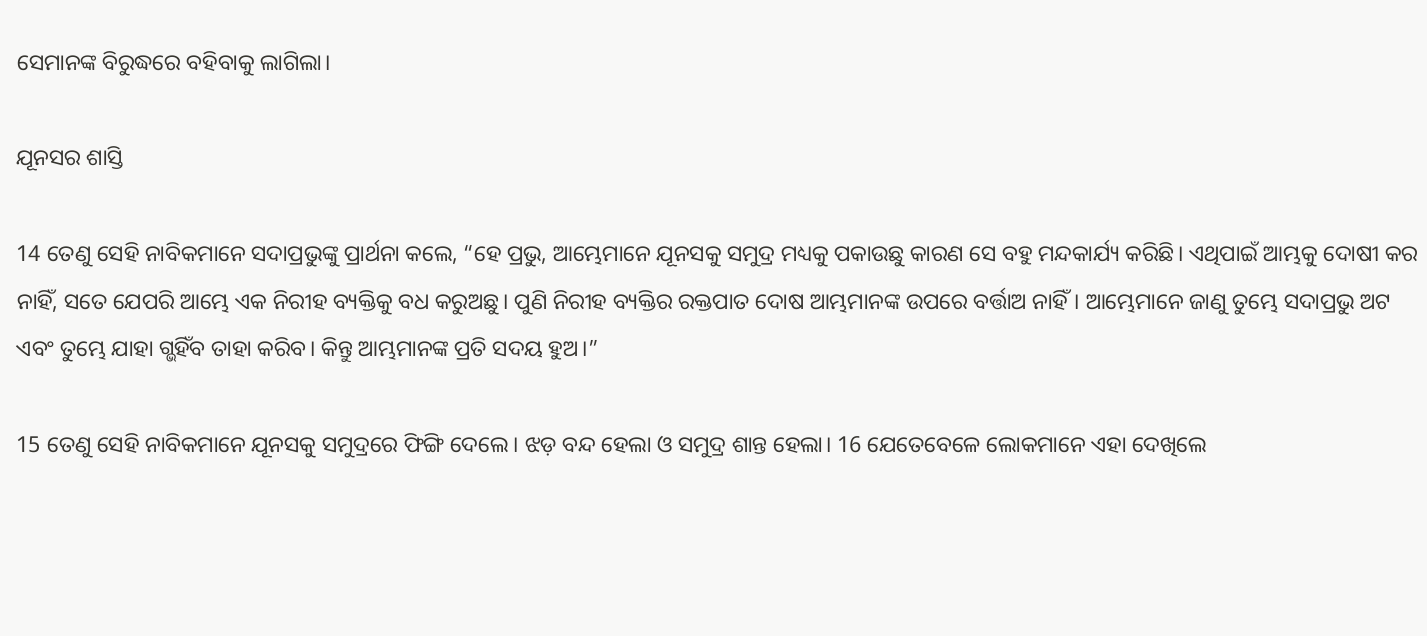ସେମାନଙ୍କ ବିରୁଦ୍ଧରେ ବହିବାକୁ ଲାଗିଲା।

ଯୂନସର ଶାସ୍ତି

14 ତେଣୁ ସେହି ନାବିକମାନେ ସଦାପ୍ରଭୁଙ୍କୁ ପ୍ରାର୍ଥନା କଲେ, “ହେ ପ୍ରଭୁ, ଆମ୍ଭେମାନେ ଯୂନସକୁ ସମୁଦ୍ର ମଧ୍ୟକୁ ପକାଉଛୁ କାରଣ ସେ ବହୁ ମନ୍ଦକାର୍ଯ୍ୟ କରିଛି। ଏଥିପାଇଁ ଆମ୍ଭକୁ ଦୋଷୀ କର ନାହିଁ, ସତେ ଯେପରି ଆମ୍ଭେ ଏକ ନିରୀହ ବ୍ୟକ୍ତିକୁ ବଧ କରୁଅଛୁ। ପୁଣି ନିରୀହ ବ୍ୟକ୍ତିର ରକ୍ତପାତ ଦୋଷ ଆମ୍ଭମାନଙ୍କ ଉପରେ ବର୍ତ୍ତାଅ ନାହିଁ। ଆମ୍ଭେମାନେ ଜାଣୁ ତୁମ୍ଭେ ସଦାପ୍ରଭୁ ଅଟ ଏବଂ ତୁମ୍ଭେ ଯାହା ଗ୍ଭହିଁବ ତାହା କରିବ। କିନ୍ତୁ ଆମ୍ଭମାନଙ୍କ ପ୍ରତି ସଦୟ ହୁଅ।”

15 ତେଣୁ ସେହି ନାବିକମାନେ ଯୂନସକୁ ସମୁଦ୍ରରେ ଫିଙ୍ଗି ଦେଲେ। ଝଡ଼ ବନ୍ଦ ହେଲା ଓ ସମୁଦ୍ର ଶାନ୍ତ ହେଲା। 16 ଯେତେବେଳେ ଲୋକମାନେ ଏହା ଦେଖିଲେ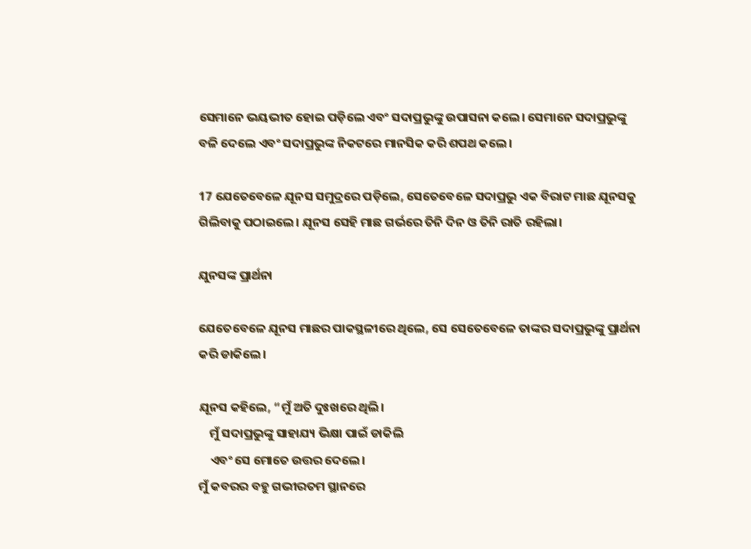ସେମାନେ ଭୟଭୀତ ହୋଇ ପଡ଼ିଲେ ଏବଂ ସଦାପ୍ରଭୁଙ୍କୁ ଉପାସନା କଲେ। ସେମାନେ ସଦାପ୍ରଭୁଙ୍କୁ ବଳି ଦେଲେ ଏବଂ ସଦାପ୍ରଭୁଙ୍କ ନିକଟରେ ମାନସିକ କରି ଶପଥ କଲେ।

17 ଯେତେବେଳେ ଯୂନସ ସମୁଦ୍ରରେ ପଡ଼ିଲେ, ସେତେବେଳେ ସଦାପ୍ରଭୁ ଏକ ବିରାଟ ମାଛ ଯୂନସକୁ ଗିଲିବାକୁ ପଠାଇଲେ। ଯୂନସ ସେହି ମାଛ ଗର୍ଭରେ ତିନି ଦିନ ଓ ତିନି ରାତି ରହିଲା।

ଯୁନସଙ୍କ ପ୍ରାର୍ଥନା

ଯେତେବେଳେ ଯୂନସ ମାଛର ପାକସ୍ଥଳୀରେ ଥିଲେ, ସେ ସେତେବେଳେ ତାଙ୍କର ସଦାପ୍ରଭୁଙ୍କୁ ପ୍ରାର୍ଥନା କରି ଡାକିଲେ।

ଯୂନସ କହିଲେ, “ମୁଁ ଅତି ଦୁଃଖରେ ଥିଲି।
    ମୁଁ ସଦାପ୍ରଭୁଙ୍କୁ ସାହାଯ୍ୟ ଭିକ୍ଷା ପାଇଁ ଡାକିଲି
    ଏବଂ ସେ ମୋତେ ଉତ୍ତର ଦେଲେ।
ମୁଁ କବରର ବହୁ ଗଭୀରତମ ସ୍ଥାନରେ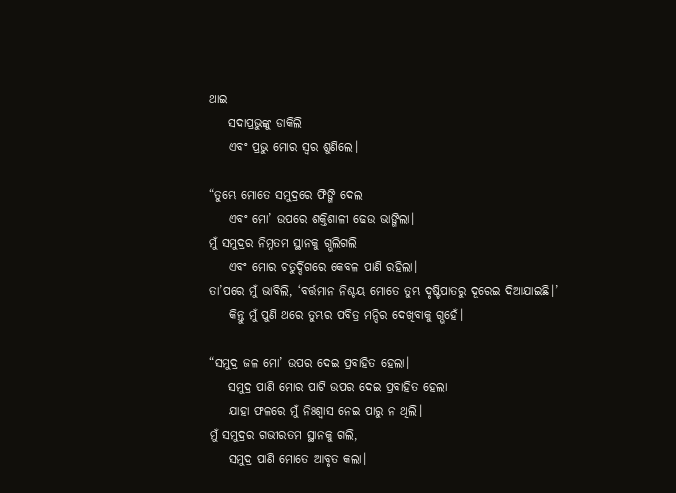ଥାଇ
    ସଦାପ୍ରଭୁଙ୍କୁ ଡାକିଲି
    ଏବଂ ପ୍ରଭୁ ମୋର ସ୍ୱର ଶୁଣିଲେ।

“ତୁମ୍ଭେ ମୋତେ ସମୁଦ୍ରରେ ଫିଙ୍ଗି ଦେଲ
    ଏବଂ ମୋ’ ଉପରେ ଶକ୍ତିଶାଳୀ ଢେଉ ଭାଙ୍ଗିଲା।
ମୁଁ ସମୁଦ୍ରର ନିମ୍ନତମ ସ୍ଥାନକୁ ଗ୍ଭଲିଗଲି
    ଏବଂ ମୋର ଚତୁର୍ଦ୍ଦିଗରେ କେବଳ ପାଣି ରହିଲା।
ତା’ପରେ ମୁଁ ଭାବିଲି, ‘ବର୍ତ୍ତମାନ ନିଶ୍ଚୟ ମୋତେ ତୁମ୍ଭ ଦୃଷ୍ଟିପାତରୁ ଦୂରେଇ ଦିଆଯାଇଛି।’
    କିନ୍ତୁ ମୁଁ ପୁଣି ଥରେ ତୁମ୍ଭର ପବିତ୍ର ମନ୍ଦିର ଦେଖିବାକୁ ଗ୍ଭହେଁ।

“ସମୁଦ୍ର ଜଳ ମୋ’ ଉପର ଦେଇ ପ୍ରବାହିତ ହେଲା।
    ସମୁଦ୍ର ପାଣି ମୋର ପାଟି ଉପର ଦେଇ ପ୍ରବାହିତ ହେଲା
    ଯାହା ଫଳରେ ମୁଁ ନିଃଶ୍ୱାସ ନେଇ ପାରୁ ନ ଥିଲି।
ମୁଁ ସମୁଦ୍ରର ଗଭୀରତମ ସ୍ଥାନକୁ ଗଲି,
    ସମୁଦ୍ର ପାଣି ମୋତେ ଆବୃତ କଲା।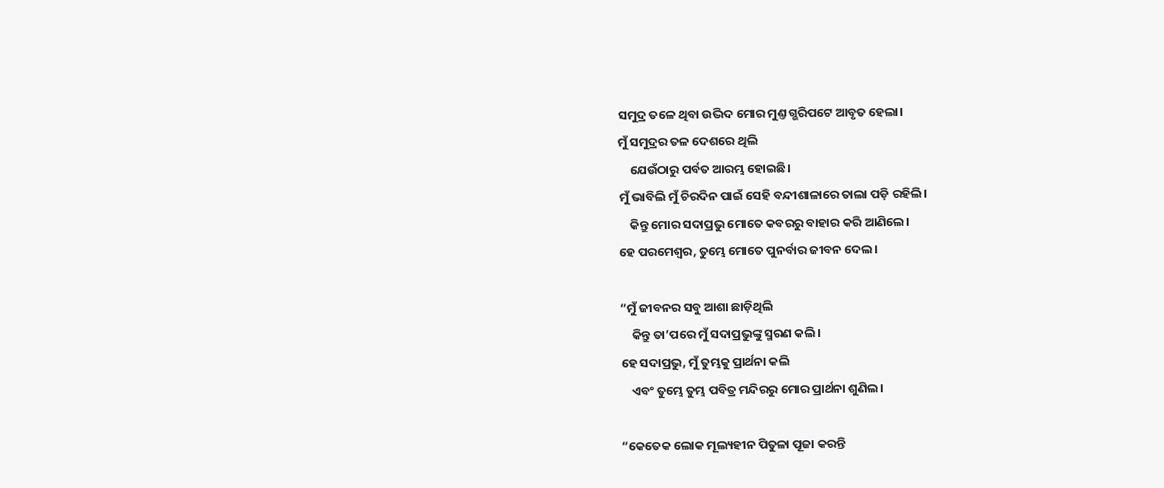ସମୁଦ୍ର ତଳେ ଥିବା ଉଦ୍ଭିଦ ମୋର ମୁଣ୍ତ ଗ୍ଭରିପଟେ ଆବୃତ ହେଲା।
ମୁଁ ସମୁଦ୍ରର ତଳ ଦେଶରେ ଥିଲି
    ଯେଉଁଠାରୁ ପର୍ବତ ଆରମ୍ଭ ହୋଇଛି।
ମୁଁ ଭାବିଲି ମୁଁ ଚିରଦିନ ପାଇଁ ସେହି ବନ୍ଦୀଶାଳାରେ ତାଲା ପଡ଼ି ରହିଲି।
    କିନ୍ତୁ ମୋର ସଦାପ୍ରଭୁ ମୋତେ କବରରୁ ବାହାର କରି ଆଣିଲେ।
ହେ ପରମେଶ୍ୱର, ତୁମ୍ଭେ ମୋତେ ପୁନର୍ବାର ଜୀବନ ଦେଲ।

“ମୁଁ ଜୀବନର ସବୁ ଆଶା ଛାଡ଼ିଥିଲି
    କିନ୍ତୁ ତା’ପରେ ମୁଁ ସଦାପ୍ରଭୁଙ୍କୁ ସ୍ମରଣ କଲି।
ହେ ସଦାପ୍ରଭୁ, ମୁଁ ତୁମ୍ଭକୁ ପ୍ରାର୍ଥନା କଲି
    ଏବଂ ତୁମ୍ଭେ ତୁମ୍ଭ ପବିତ୍ର ମନ୍ଦିରରୁ ମୋର ପ୍ରାର୍ଥନା ଶୁଣିଲ।

“କେତେକ ଲୋକ ମୂଲ୍ୟହୀନ ପିତୁଳା ପୂଜା କରନ୍ତି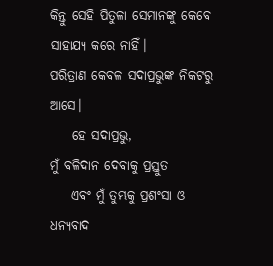କିନ୍ତୁ ସେହି ପିତୁଳା ସେମାନଙ୍କୁ କେବେ ସାହାଯ୍ୟ କରେ ନାହିଁ।
ପରିତ୍ରାଣ କେବଳ ସଦାପ୍ରଭୁଙ୍କ ନିକଟରୁ ଆସେ।
    ହେ ସଦାପ୍ରଭୁ,
ମୁଁ ବଳିଦାନ ଦେବାକୁ ପ୍ରସ୍ତୁତ
    ଏବଂ ମୁଁ ତୁମ୍ଭକୁ ପ୍ରଶଂସା ଓ ଧନ୍ୟବାଦ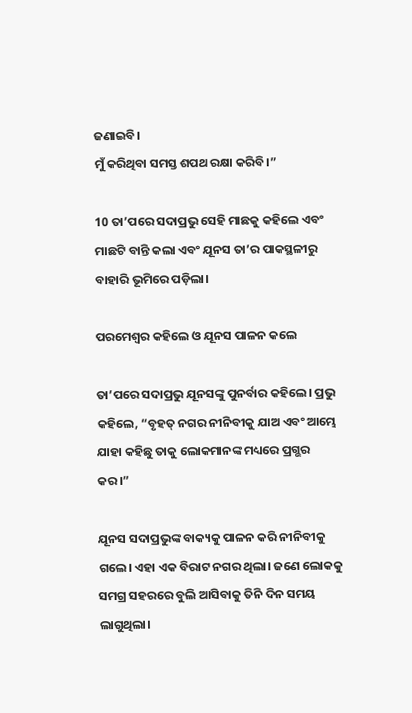ଜଣାଇବି।
ମୁଁ କରିଥିବା ସମସ୍ତ ଶପଥ ରକ୍ଷା କରିବି।”

10 ତା’ପରେ ସଦାପ୍ରଭୁ ସେହି ମାଛକୁ କହିଲେ ଏବଂ ମାଛଟି ବାନ୍ତି କଲା ଏବଂ ଯୂନସ ତା’ର ପାକସ୍ଥଳୀରୁ ବାହାରି ଭୂମିରେ ପଡ଼ିଲା।

ପରମେଶ୍ୱର କହିଲେ ଓ ଯୂନସ ପାଳନ କଲେ

ତା’ପରେ ସଦାପ୍ରଭୁ ଯୂନସଙ୍କୁ ପୁନର୍ବାର କହିଲେ। ପ୍ରଭୁ କହିଲେ, “ବୃହତ୍ ନଗର ନୀନିବୀକୁ ଯାଅ ଏବଂ ଆମ୍ଭେ ଯାହା କହିଛୁ ତାକୁ ଲୋକମାନଙ୍କ ମଧ୍ୟରେ ପ୍ରଗ୍ଭର କର।”

ଯୂନସ ସଦାପ୍ରଭୁଙ୍କ ବାକ୍ୟକୁ ପାଳନ କରି ନୀନିବୀକୁ ଗଲେ। ଏହା ଏକ ବିରାଟ ନଗର ଥିଲା। ଜଣେ ଲୋକକୁ ସମଗ୍ର ସହରରେ ବୁଲି ଆସିବାକୁ ତିନି ଦିନ ସମୟ ଲାଗୁଥିଲା।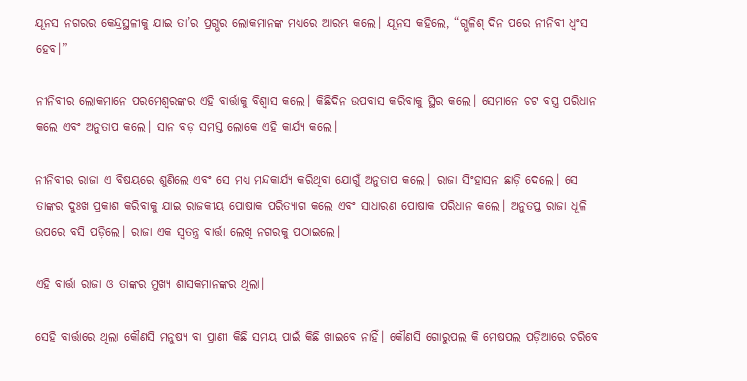ଯୂନସ ନଗରର କେନ୍ଦ୍ରସ୍ଥଳୀକୁ ଯାଇ ତା’ର ପ୍ରଗ୍ଭର ଲୋକମାନଙ୍କ ମଧ୍ୟରେ ଆରମ୍ଭ କଲେ। ଯୂନସ କହିଲେ, “ଗ୍ଭଳିଶ୍ ଦିନ ପରେ ନୀନିବୀ ଧ୍ୱଂସ ହେବ।”

ନୀନିବୀର ଲୋକମାନେ ପରମେଶ୍ୱରଙ୍କର ଏହି ବାର୍ତ୍ତାକୁ ବିଶ୍ୱାସ କଲେ। କିଛିଦିନ ଉପବାସ କରିବାକୁ ସ୍ଥିର କଲେ। ସେମାନେ ଚଟ ବସ୍ତ୍ର ପରିଧାନ କଲେ ଏବଂ ଅନୁତାପ କଲେ। ସାନ ବଡ଼ ସମସ୍ତ ଲୋକେ ଏହି କାର୍ଯ୍ୟ କଲେ।

ନୀନିବୀର ରାଜା ଏ ବିଷୟରେ ଶୁଣିଲେ ଏବଂ ସେ ମଧ୍ୟ ମନ୍ଦକାର୍ଯ୍ୟ କରିଥିବା ଯୋଗୁଁ ଅନୁତାପ କଲେ। ରାଜା ସିଂହାସନ ଛାଡ଼ି ଦେଲେ। ସେ ତାଙ୍କର ଦୁଃଖ ପ୍ରକାଶ କରିବାକୁ ଯାଇ ରାଜକୀୟ ପୋଷାକ ପରିତ୍ୟାଗ କଲେ ଏବଂ ସାଧାରଣ ପୋଷାକ ପରିଧାନ କଲେ। ଅନୁତପ୍ତ ରାଜା ଧୂଳି ଉପରେ ବସି ପଡ଼ିଲେ। ରାଜା ଏକ ସ୍ୱତନ୍ତ୍ର ବାର୍ତ୍ତା ଲେଖି ନଗରକୁ ପଠାଇଲେ।

ଏହି ବାର୍ତ୍ତା ରାଜା ଓ ତାଙ୍କର ମୁଖ୍ୟ ଶାସକମାନଙ୍କର ଥିଲା।

ସେହି ବାର୍ତ୍ତାରେ ଥିଲା କୌଣସି ମନୁଷ୍ୟ ବା ପ୍ରାଣୀ କିଛି ସମୟ ପାଇଁ କିଛି ଖାଇବେ ନାହିଁ। କୌଣସି ଗୋରୁପଲ କି ମେଷପଲ ପଡ଼ିଆରେ ଚରିବେ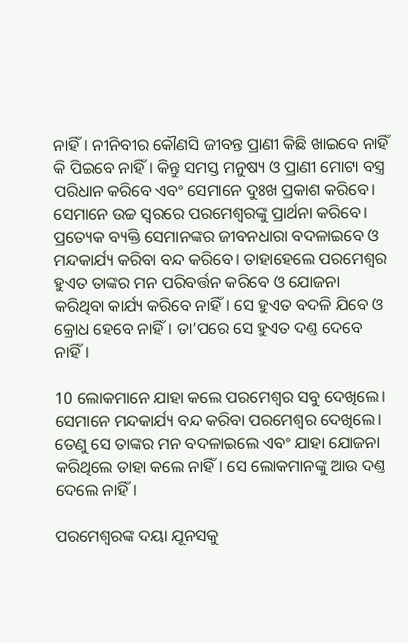ନାହିଁ। ନୀନିବୀର କୌଣସି ଜୀବନ୍ତ ପ୍ରାଣୀ କିଛି ଖାଇବେ ନାହିଁ କି ପିଇବେ ନାହିଁ। କିନ୍ତୁ ସମସ୍ତ ମନୁଷ୍ୟ ଓ ପ୍ରାଣୀ ମୋଟା ବସ୍ତ୍ର ପରିଧାନ କରିବେ ଏବଂ ସେମାନେ ଦୁଃଖ ପ୍ରକାଶ କରିବେ। ସେମାନେ ଉଚ୍ଚ ସ୍ୱରରେ ପରମେଶ୍ୱରଙ୍କୁ ପ୍ରାର୍ଥନା କରିବେ। ପ୍ରତ୍ୟେକ ବ୍ୟକ୍ତି ସେମାନଙ୍କର ଜୀବନଧାରା ବଦଳାଇବେ ଓ ମନ୍ଦକାର୍ଯ୍ୟ କରିବା ବନ୍ଦ କରିବେ। ତାହାହେଲେ ପରମେଶ୍ୱର ହୁଏତ ତାଙ୍କର ମନ ପରିବର୍ତ୍ତନ କରିବେ ଓ ଯୋଜନା କରିଥିବା କାର୍ଯ୍ୟ କରିବେ ନାହିଁ। ସେ ହୁଏତ ବଦଳି ଯିବେ ଓ କ୍ରୋଧ ହେବେ ନାହିଁ। ତା’ପରେ ସେ ହୁଏତ ଦଣ୍ତ ଦେବେ ନାହିଁ।

10 ଲୋକମାନେ ଯାହା କଲେ ପରମେଶ୍ୱର ସବୁ ଦେଖିଲେ। ସେମାନେ ମନ୍ଦକାର୍ଯ୍ୟ ବନ୍ଦ କରିବା ପରମେଶ୍ୱର ଦେଖିଲେ। ତେଣୁ ସେ ତାଙ୍କର ମନ ବଦଳାଇଲେ ଏବଂ ଯାହା ଯୋଜନା କରିଥିଲେ ତାହା କଲେ ନାହିଁ। ସେ ଲୋକମାନଙ୍କୁ ଆଉ ଦଣ୍ତ ଦେଲେ ନାହିଁ।

ପରମେଶ୍ୱରଙ୍କ ଦୟା ଯୂନସକୁ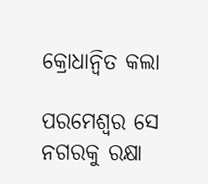କ୍ରୋଧାନ୍ୱିତ କଲା

ପରମେଶ୍ୱର ସେ ନଗରକୁ ରକ୍ଷା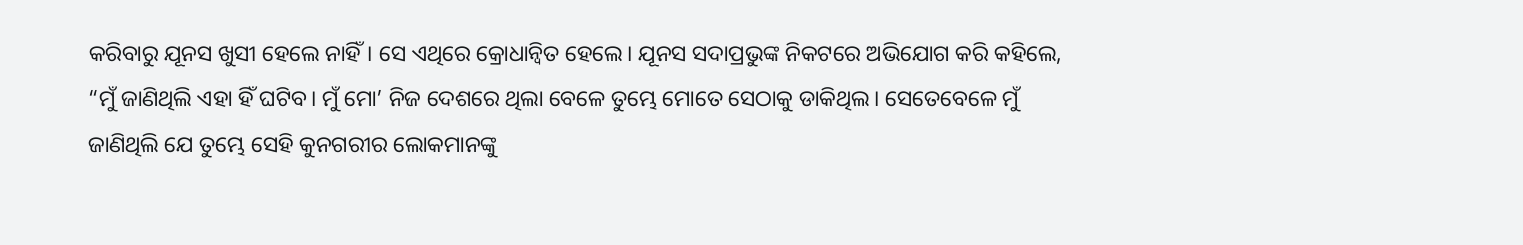କରିବାରୁ ଯୂନସ ଖୁସୀ ହେଲେ ନାହିଁ। ସେ ଏଥିରେ କ୍ରୋଧାନ୍ୱିତ ହେଲେ। ଯୂନସ ସଦାପ୍ରଭୁଙ୍କ ନିକଟରେ ଅଭିଯୋଗ କରି କହିଲେ, “ମୁଁ ଜାଣିଥିଲି ଏହା ହିଁ ଘଟିବ। ମୁଁ ମୋ’ ନିଜ ଦେଶରେ ଥିଲା ବେଳେ ତୁମ୍ଭେ ମୋତେ ସେଠାକୁ ଡାକିଥିଲ। ସେତେବେଳେ ମୁଁ ଜାଣିଥିଲି ଯେ ତୁମ୍ଭେ ସେହି କୁନଗରୀର ଲୋକମାନଙ୍କୁ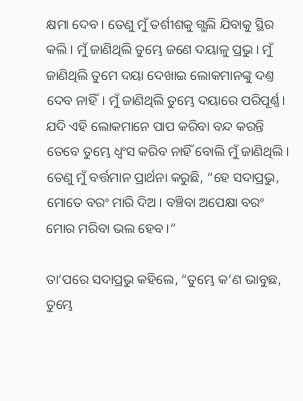କ୍ଷମା ଦେବ। ତେଣୁ ମୁଁ ତର୍ଶୀଶକୁ ଗ୍ଭଲି ଯିବାକୁ ସ୍ଥିର କଲି। ମୁଁ ଜାଣିଥିଲି ତୁମ୍ଭେ ଜଣେ ଦୟାଳୁ ପ୍ରଭୁ। ମୁଁ ଜାଣିଥିଲି ତୁମେ ଦୟା ଦେଖାଇ ଲୋକମାନଙ୍କୁ ଦଣ୍ତ ଦେବ ନାହିଁ। ମୁଁ ଜାଣିଥିଲି ତୁମ୍ଭେ ଦୟାରେ ପରିପୂର୍ଣ୍ଣ। ଯଦି ଏହି ଲୋକମାନେ ପାପ କରିବା ବନ୍ଦ କରନ୍ତି ତେବେ ତୁମ୍ଭେ ଧ୍ୱଂସ କରିବ ନାହିଁ ବୋଲି ମୁଁ ଜାଣିଥିଲି। ତେଣୁ ମୁଁ ବର୍ତ୍ତମାନ ପ୍ରାର୍ଥନା କରୁଛି, “ହେ ସଦାପ୍ରଭୁ, ମୋତେ ବରଂ ମାରି ଦିଅ। ବଞ୍ଚିବା ଅପେକ୍ଷା ବରଂ ମୋର ମରିବା ଭଲ ହେବ।”

ତା’ପରେ ସଦାପ୍ରଭୁ କହିଲେ, “ତୁମ୍ଭେ କ’ଣ ଭାବୁଛ, ତୁମ୍ଭେ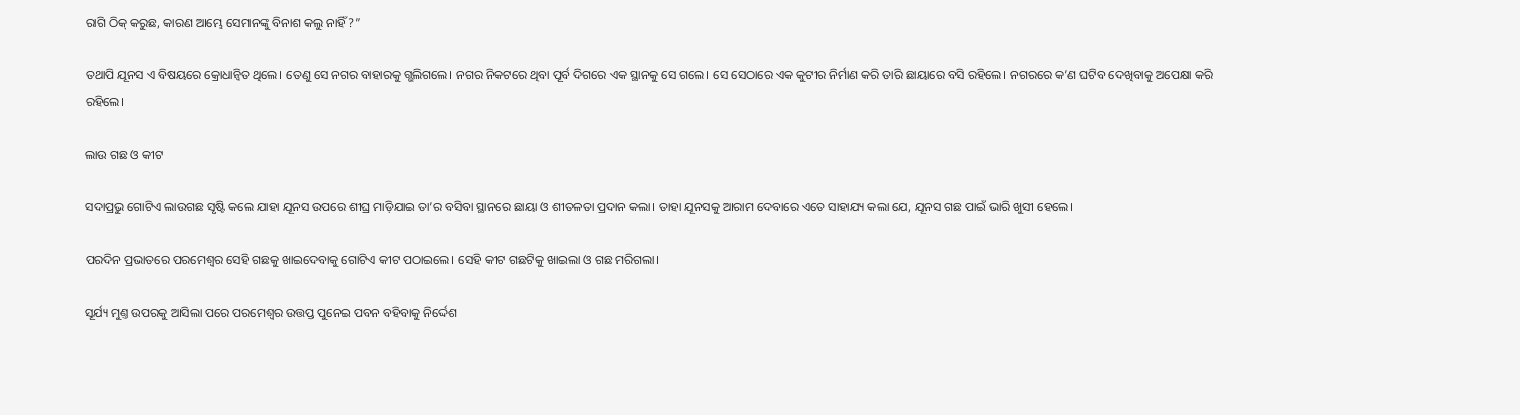ରାଗି ଠିକ୍ କରୁଛ, କାରଣ ଆମ୍ଭେ ସେମାନଙ୍କୁ ବିନାଶ କଲୁ ନାହିଁ?”

ତଥାପି ଯୂନସ ଏ ବିଷୟରେ କ୍ରୋଧାନ୍ୱିତ ଥିଲେ। ତେଣୁ ସେ ନଗର ବାହାରକୁ ଗ୍ଭଲିଗଲେ। ନଗର ନିକଟରେ ଥିବା ପୂର୍ବ ଦିଗରେ ଏକ ସ୍ଥାନକୁ ସେ ଗଲେ। ସେ ସେଠାରେ ଏକ କୁଟୀର ନିର୍ମାଣ କରି ତାରି ଛାୟାରେ ବସି ରହିଲେ। ନଗରରେ କ’ଣ ଘଟିବ ଦେଖିବାକୁ ଅପେକ୍ଷା କରି ରହିଲେ।

ଲାଉ ଗଛ ଓ କୀଟ

ସଦାପ୍ରଭୁ ଗୋଟିଏ ଲାଉଗଛ ସୃଷ୍ଟି କଲେ ଯାହା ଯୂନସ ଉପରେ ଶୀଘ୍ର ମାଡ଼ିଯାଇ ତା’ର ବସିବା ସ୍ଥାନରେ ଛାୟା ଓ ଶୀତଳତା ପ୍ରଦାନ କଲା। ତାହା ଯୂନସକୁ ଆରାମ ଦେବାରେ ଏତେ ସାହାଯ୍ୟ କଲା ଯେ, ଯୂନସ ଗଛ ପାଇଁ ଭାରି ଖୁସୀ ହେଲେ।

ପରଦିନ ପ୍ରଭାତରେ ପରମେଶ୍ୱର ସେହି ଗଛକୁ ଖାଇଦେବାକୁ ଗୋଟିଏ କୀଟ ପଠାଇଲେ। ସେହି କୀଟ ଗଛଟିକୁ ଖାଇଲା ଓ ଗଛ ମରିଗଲା।

ସୂର୍ଯ୍ୟ ମୁଣ୍ତ ଉପରକୁ ଆସିଲା ପରେ ପରମେଶ୍ୱର ଉତ୍ତପ୍ତ ପୁନେଇ ପବନ ବହିବାକୁ ନିର୍ଦ୍ଦେଶ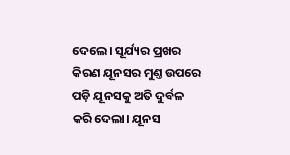ଦେଲେ। ସୂର୍ଯ୍ୟର ପ୍ରଖର କିରଣ ଯୂନସର ମୁଣ୍ତ ଉପରେ ପଡ଼ି ଯୂନସକୁ ଅତି ଦୁର୍ବଳ କରି ଦେଲା। ଯୂନସ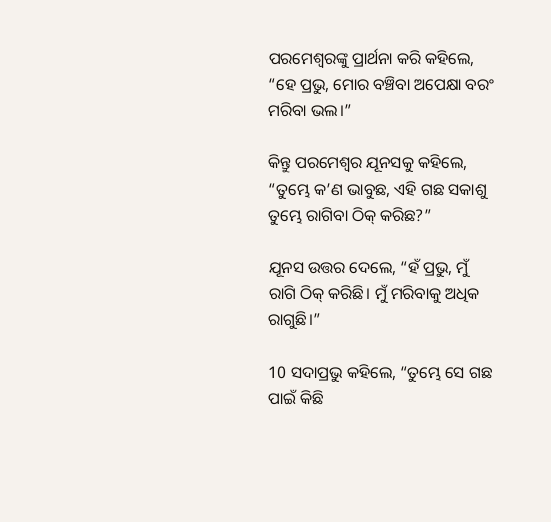ପରମେଶ୍ୱରଙ୍କୁ ପ୍ରାର୍ଥନା କରି କହିଲେ, “ହେ ପ୍ରଭୁ, ମୋର ବଞ୍ଚିବା ଅପେକ୍ଷା ବରଂ ମରିବା ଭଲ।”

କିନ୍ତୁ ପରମେଶ୍ୱର ଯୂନସକୁ କହିଲେ, “ତୁମ୍ଭେ କ’ଣ ଭାବୁଛ, ଏହି ଗଛ ସକାଶୁ ତୁମ୍ଭେ ରାଗିବା ଠିକ୍ କରିଛ?”

ଯୂନସ ଉତ୍ତର ଦେଲେ, “ହଁ ପ୍ରଭୁ, ମୁଁ ରାଗି ଠିକ୍ କରିଛି। ମୁଁ ମରିବାକୁ ଅଧିକ ରାଗୁଛି।”

10 ସଦାପ୍ରଭୁ କହିଲେ, “ତୁମ୍ଭେ ସେ ଗଛ ପାଇଁ କିଛି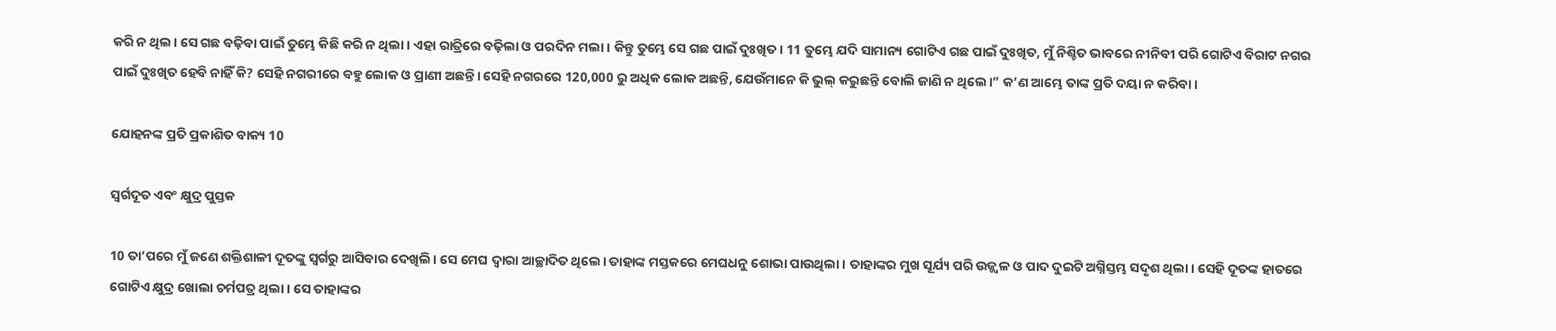କରି ନ ଥିଲ। ସେ ଗଛ ବଢ଼ିବା ପାଇଁ ତୁମ୍ଭେ କିଛି କରି ନ ଥିଲା। ଏହା ରାତ୍ରିରେ ବଢ଼ିଲା ଓ ପରଦିନ ମଲା। କିନ୍ତୁ ତୁମ୍ଭେ ସେ ଗଛ ପାଇଁ ଦୁଃଖିତ। 11 ତୁମ୍ଭେ ଯଦି ସାମାନ୍ୟ ଗୋଟିଏ ଗଛ ପାଇଁ ଦୁଃଖିତ, ମୁଁ ନିଶ୍ଚିତ ଭାବରେ ନୀନିବୀ ପରି ଗୋଟିଏ ବିରାଟ ନଗର ପାଇଁ ଦୁଃଖିତ ହେବି ନାହିଁ କି? ସେହି ନଗରୀରେ ବହୁ ଲୋକ ଓ ପ୍ରାଣୀ ଅଛନ୍ତି। ସେହି ନଗରରେ 120,000 ରୁ ଅଧିକ ଲୋକ ଅଛନ୍ତି, ଯେଉଁମାନେ କି ଭୁଲ୍ କରୁଛନ୍ତି ବୋଲି ଜାଣି ନ ଥିଲେ।” କ’ଣ ଆମ୍ଭେ ତାଙ୍କ ପ୍ରତି ଦୟା ନ କରିବା।

ଯୋହନଙ୍କ ପ୍ରତି ପ୍ରକାଶିତ ବାକ୍ୟ 10

ସ୍ୱର୍ଗଦୂତ ଏବଂ କ୍ଷୁଦ୍ର ପୁସ୍ତକ

10 ତା’ପରେ ମୁଁ ଜଣେ ଶକ୍ତିଶାଳୀ ଦୂତଙ୍କୁ ସ୍ୱର୍ଗରୁ ଆସିବାର ଦେଖିଲି। ସେ ମେଘ ଦ୍ୱାରା ଆଚ୍ଛାଦିତ ଥିଲେ। ତାହାଙ୍କ ମସ୍ତକରେ ମେଘଧନୁ ଶୋଭା ପାଉଥିଲା। ତାହାଙ୍କର ମୁଖ ସୂର୍ଯ୍ୟ ପରି ଉଜ୍ଜ୍ୱଳ ଓ ପାଦ ଦୁଇଟି ଅଗ୍ନିସ୍ତମ୍ଭ ସଦୃଶ ଥିଲା। ସେହି ଦୂତଙ୍କ ହାତରେ ଗୋଟିଏ କ୍ଷୁଦ୍ର ଖୋଲା ଚର୍ମପତ୍ର ଥିଲା। ସେ ତାହାଙ୍କର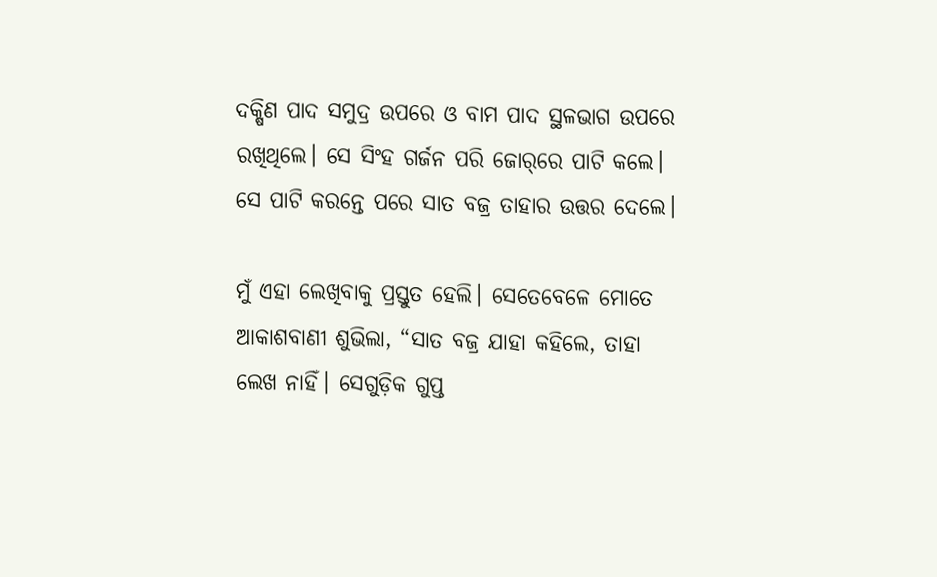ଦକ୍ଷିଣ ପାଦ ସମୁଦ୍ର ଉପରେ ଓ ବାମ ପାଦ ସ୍ଥଳଭାଗ ଉପରେ ରଖିଥିଲେ। ସେ ସିଂହ ଗର୍ଜନ ପରି ଜୋର୍‌‌ରେ ପାଟି କଲେ। ସେ ପାଟି କରନ୍ତେ ପରେ ସାତ ବଜ୍ର ତାହାର ଉତ୍ତର ଦେଲେ।

ମୁଁ ଏହା ଲେଖିବାକୁ ପ୍ରସ୍ତୁତ ହେଲି। ସେତେବେଳେ ମୋତେ ଆକାଶବାଣୀ ଶୁଭିଲା, “ସାତ ବଜ୍ର ଯାହା କହିଲେ, ତାହା ଲେଖ ନାହିଁ। ସେଗୁଡ଼ିକ ଗୁପ୍ତ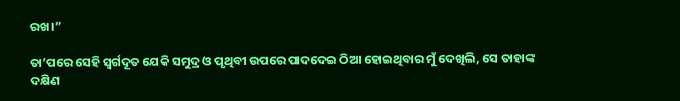ରଖ।”

ତା’ପରେ ସେହି ସ୍ୱର୍ଗଦୂତ ଯେକି ସମୁଦ୍ର ଓ ପୃଥିବୀ ଉପରେ ପାଦଦେଇ ଠିଆ ହୋଇଥିବାର ମୁଁ ଦେଖିଲି, ସେ ତାହାଙ୍କ ଦକ୍ଷିଣ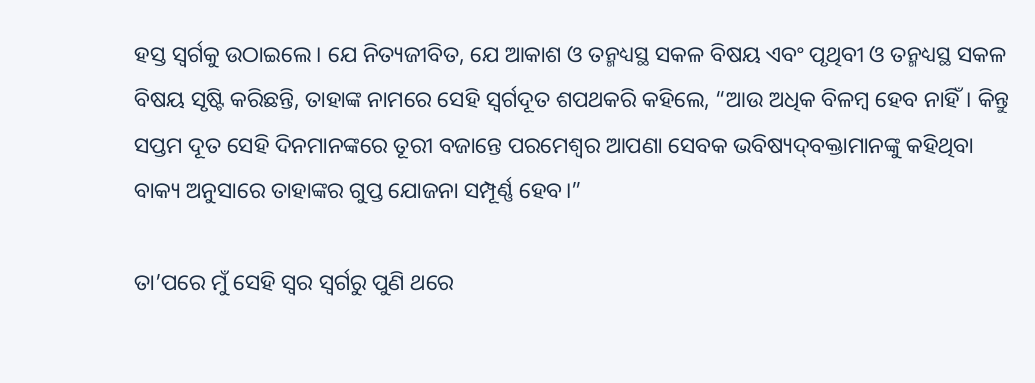ହସ୍ତ ସ୍ୱର୍ଗକୁ ଉଠାଇଲେ। ଯେ ନିତ୍ୟଜୀବିତ, ଯେ ଆକାଶ ଓ ତନ୍ମଧ୍ୟସ୍ଥ ସକଳ ବିଷୟ ଏବଂ ପୃଥିବୀ ଓ ତନ୍ମଧ୍ୟସ୍ଥ ସକଳ ବିଷୟ ସୃଷ୍ଟି କରିଛନ୍ତି, ତାହାଙ୍କ ନାମରେ ସେହି ସ୍ୱର୍ଗଦୂତ ଶପଥକରି କହିଲେ, “ଆଉ ଅଧିକ ବିଳମ୍ବ ହେବ ନାହିଁ। କିନ୍ତୁ ସପ୍ତମ ଦୂତ ସେହି ଦିନମାନଙ୍କରେ ତୂରୀ ବଜାନ୍ତେ ପରମେଶ୍ୱର ଆପଣା ସେବକ ଭବିଷ୍ୟ‌‌ଦ୍‌‌‌‌ବକ୍ତାମାନଙ୍କୁ କହିଥିବା ବାକ୍ୟ ଅନୁସାରେ ତାହାଙ୍କର ଗୁପ୍ତ ଯୋଜନା ସମ୍ପୂର୍ଣ୍ଣ ହେବ।”

ତା’ପରେ ମୁଁ ସେହି ସ୍ୱର ସ୍ୱର୍ଗରୁ ପୁଣି ଥରେ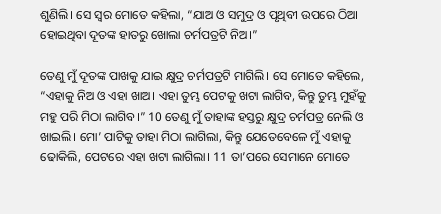ଶୁଣିଲି। ସେ ସ୍ୱର ମୋତେ କହିଲା, “ଯାଅ ଓ ସମୁଦ୍ର ଓ ପୃଥିବୀ ଉପରେ ଠିଆ ହୋଇଥିବା ଦୂତଙ୍କ ହାତରୁ ଖୋଲା ଚର୍ମପତ୍ରଟି ନିଅ।”

ତେଣୁ ମୁଁ ଦୂତଙ୍କ ପାଖକୁ ଯାଇ କ୍ଷୁଦ୍ର ଚର୍ମପତ୍ରଟି ମାଗିଲି। ସେ ମୋତେ କହିଲେ, “ଏହାକୁ ନିଅ ଓ ଏହା ଖାଅ। ଏହା ତୁମ୍ଭ ପେଟକୁ ଖଟା ଲାଗିବ, କିନ୍ତୁ ତୁମ୍ଭ ମୁହଁକୁ ମହୁ ପରି ମିଠା ଲାଗିବ।” 10 ତେଣୁ ମୁଁ ତାହାଙ୍କ ହସ୍ତରୁ କ୍ଷୁଦ୍ର ଚର୍ମପତ୍ର ନେଲି ଓ ଖାଇଲି। ମୋ’ ପାଟିକୁ ତାହା ମିଠା ଲାଗିଲା, କିନ୍ତୁ ଯେତେବେଳେ ମୁଁ ଏହାକୁ ଢୋକିଲି, ପେଟରେ ଏହା ଖଟା ଲାଗିଲା। 11 ତା’ପରେ ସେମାନେ ମୋତେ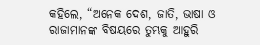କହିଲେ, “ଅନେକ ଦେଶ, ଜାତି, ଭାଷା ଓ ରାଜାମାନଙ୍କ ବିଷୟରେ ତୁମ୍ଭକୁ ଆହୁରି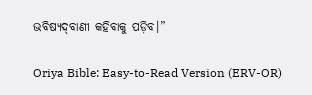ଭବିଷ୍ୟ‌‌ଦ୍‌‌‌‌ବାଣୀ କହିବାକୁ ପଡ଼ିବ।”

Oriya Bible: Easy-to-Read Version (ERV-OR)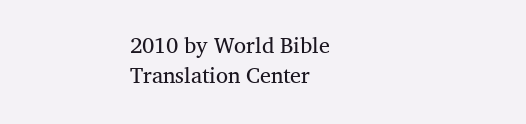2010 by World Bible Translation Center